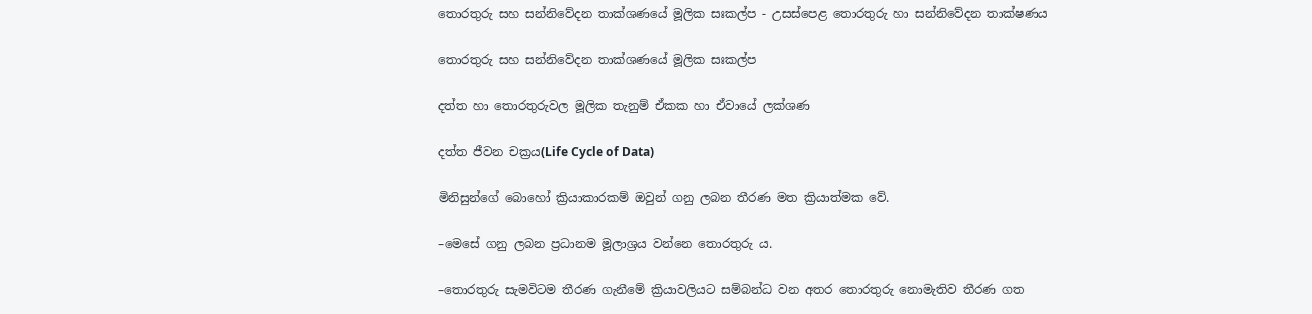තොරතුරු සහ සන්නිවේදන තාක්ශණයේ මූලික සඃකල්ප - උසස්පෙළ තොරතුරු හා සන්නිවේදන තාක්ෂණය

තොරතුරු සහ සන්නිවේදන තාක්ශණයේ මූලික සඃකල්ප

දත්ත හා තොරතුරුවල මූලික තැනුම් ඒකක හා ඒවායේ ලක්ශණ

දත්ත ජීවන චක්‍රය(Life Cycle of Data)

මිනිසුන්ගේ බොහෝ ක්‍රියාකාරකම් ඔවුන් ගනු ලබන තීරණ මත ක්‍රියාත්මක වේ.

–මෙසේ ගනු ලබන ප්‍රධානම මූලාශ්‍රය වන්නෙ තොරතුරු ය.

–තොරතුරු සැමවිටම තීරණ ගැනීමේ ක්‍රියාවලියට සම්බන්ධ වන අතර තොරතුරු නොමැතිව තීරණ ගත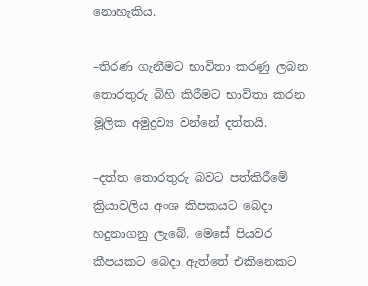නොහැකිය.

–තිරණ ගැනීමට භාවිතා කරණු ලබන තොරතුරු බිහි කිරීමට භාවිතා කරන මූලික අමුද්‍රව්‍ය වන්නේ දත්තයි.

–දත්ත තොරතුරු බවට පත්කිරීමේ ක්‍රියාවලිය අංශ කිපකයට බෙදා හදුනාගනු ලැබේ. මෙසේ පියවර කීපයකට බෙදා ඇත්තේ එකිනෙකට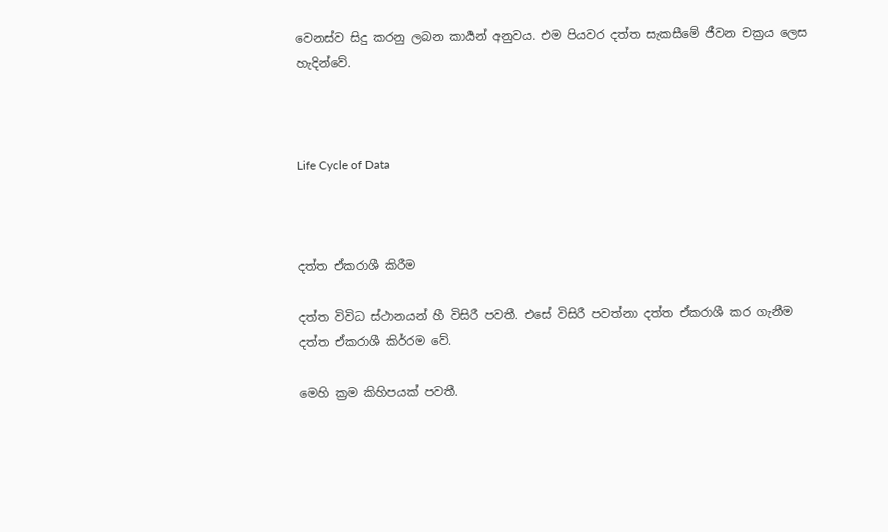වෙනස්ව සිදු කරනු ලබන කාර්‍යන් අනුවය. එම පියවර දත්ත සැකසීමේ ජීවන චක්‍රය ලෙස හැදින්වේ.



Life Cycle of Data



දත්ත ඒකරාශී කිරීම

දත්ත විවිධ ස්ථානයන් හී විසිරී පවතී. එසේ විසිරී පවත්නා දත්ත ඒකරාශී කර ගැනීම දත්ත ඒකරාශී කිර්‍රම වේ.

මෙහි ක්‍රම කිහිපයක් පවතී.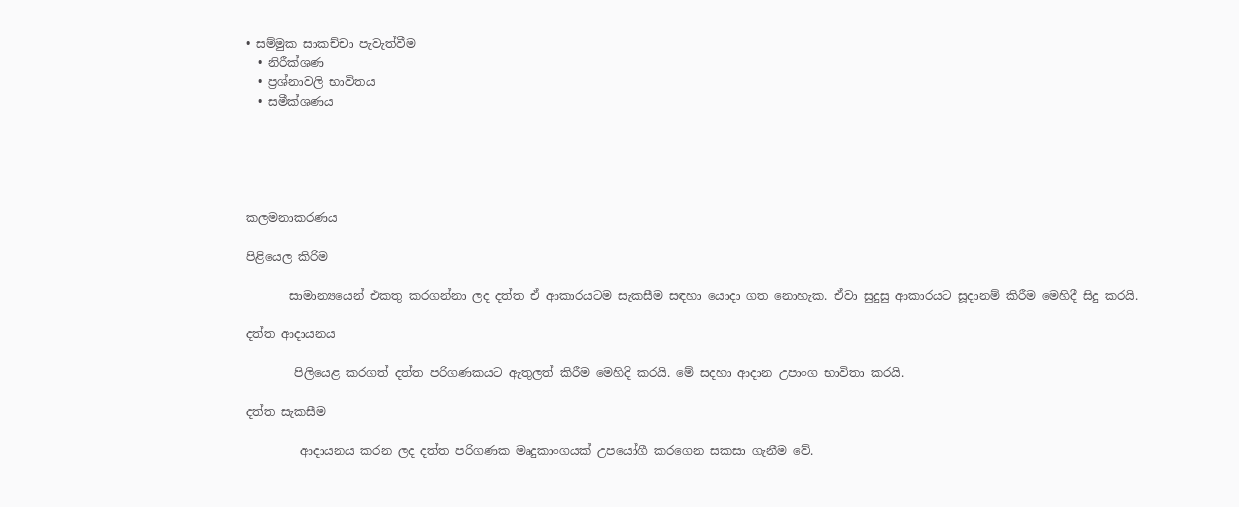• සම්මුක සාකච්චා පැවැත්වීම
  • නිරීක්ශණ
  • ප්‍රශ්නාවලි භාවිතය
  • සමීක්ශණය





කලමනාකරණය

පිළියෙල කිරිම

       සාමාන්‍යයෙන් එකතු කරගන්නා ලද දත්ත ඒ ආකාරයටම සැකසීම සඳහා යොදා ගත නොහැක. ඒවා සුදුසු ආකාරයට සූදානම් කිරීම මෙහිදී සිදු කරයි.

දත්ත ආදායනය

        පිලියෙළ කරගත් දත්ත පරිගණකයට ඇතුලත් කිරීම මෙහිදි කරයි. මේ සදහා ආදාන උපාංග භාවිතා කරයි.

දත්ත සැකසීම

         ආදායනය කරන ලද දත්ත පරිගණක මෘදුකාංගයක් උපයෝගී කරගෙන සකසා ගැනීම වේ.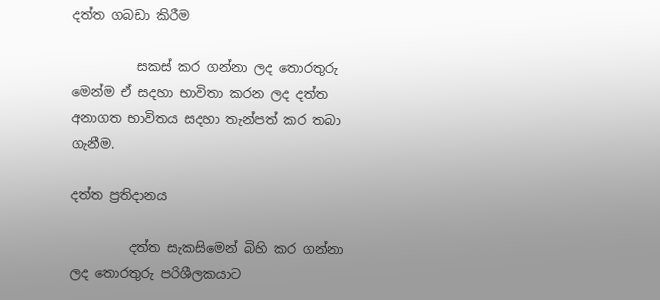දත්ත ගබඩා කිරීම

          සකස් කර ගන්නා ලද තොරතුරු මෙන්ම ඒ සදහා භාවිතා කරන ලද දත්ත අනාගත භාවිතය සදහා තැන්පත් කර තබා ගැනීම.

දත්ත ප්‍රතිදානය

         දත්ත සැකසිමෙන් බිහි කර ගන්නා ලද තොරතුරු පරිශීලකයාට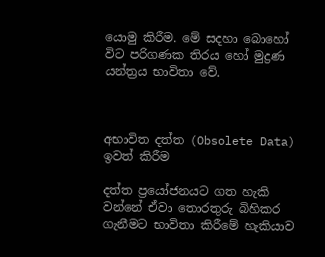යොමු කිරීම. මේ සදහා බොහෝ විට පරිගණක තිරය හෝ මුද්‍රණ යන්ත්‍රය භාවිතා වේ.



අභාවිත දත්ත (Obsolete Data) ඉවත් කිරීම

දත්ත ප්‍රයෝජනයට ගත හැකි වන්නේ ඒවා තොරතුරු බිහිකර ගැනීමට භාවිතා කිරීමේ හැකියාව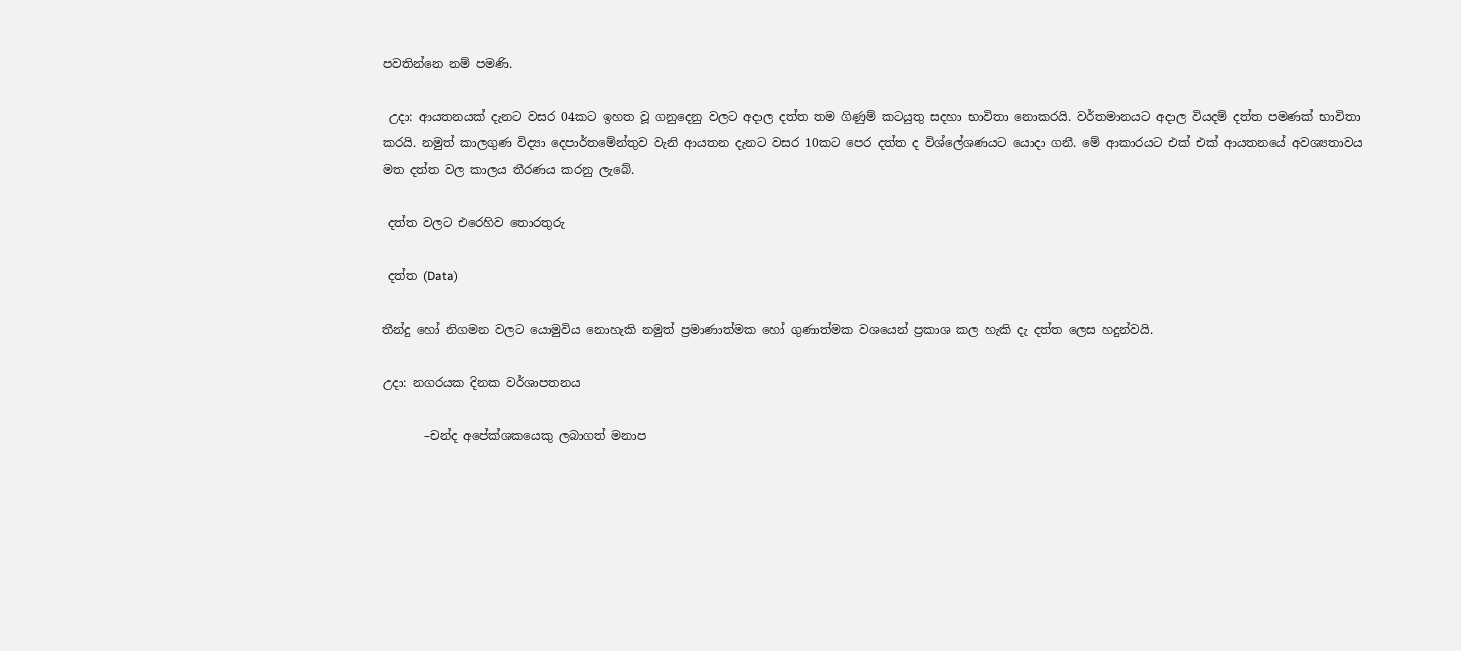පවතින්නෙ නම් පමණි.

 උදා: ආයතනයක් දැනට වසර 04කට ඉහත වූ ගනුදෙනු වලට අදාල දත්ත තම ගිණුම් කටයුතු සදහා භාවිතා නොකරයි. වර්තමානයට අදාල වියදම් දත්ත පමණක් භාවිතා කරයි. නමුත් කාලගුණ විද්‍යා දෙපාර්තමේන්තුව වැනි ආයතන දැනට වසර 10කට පෙර දත්ත ද විශ්ලේශණයට යොදා ගනී. මේ ආකාරයට එක් එක් ආයතනයේ අවශ්‍යතාවය මත දත්ත වල කාලය තීරණය කරනු ලැබේ.

 දත්ත වලට එරෙහිව තොරතුරු

 දත්ත (Data)

තීන්දු හෝ නිගමන වලට යොමුවිය නොහැකි නමුත් ප්‍රමාණාත්මක හෝ ගුණාත්මක වශයෙන් ප්‍රකාශ කල හැකි දැ දත්ත ලෙස හදුන්වයි.

උදා: නගරයක දිනක වර්ශාපතනය

       –චන්ද අපේක්ශකයෙකු ලබාගත් මනාප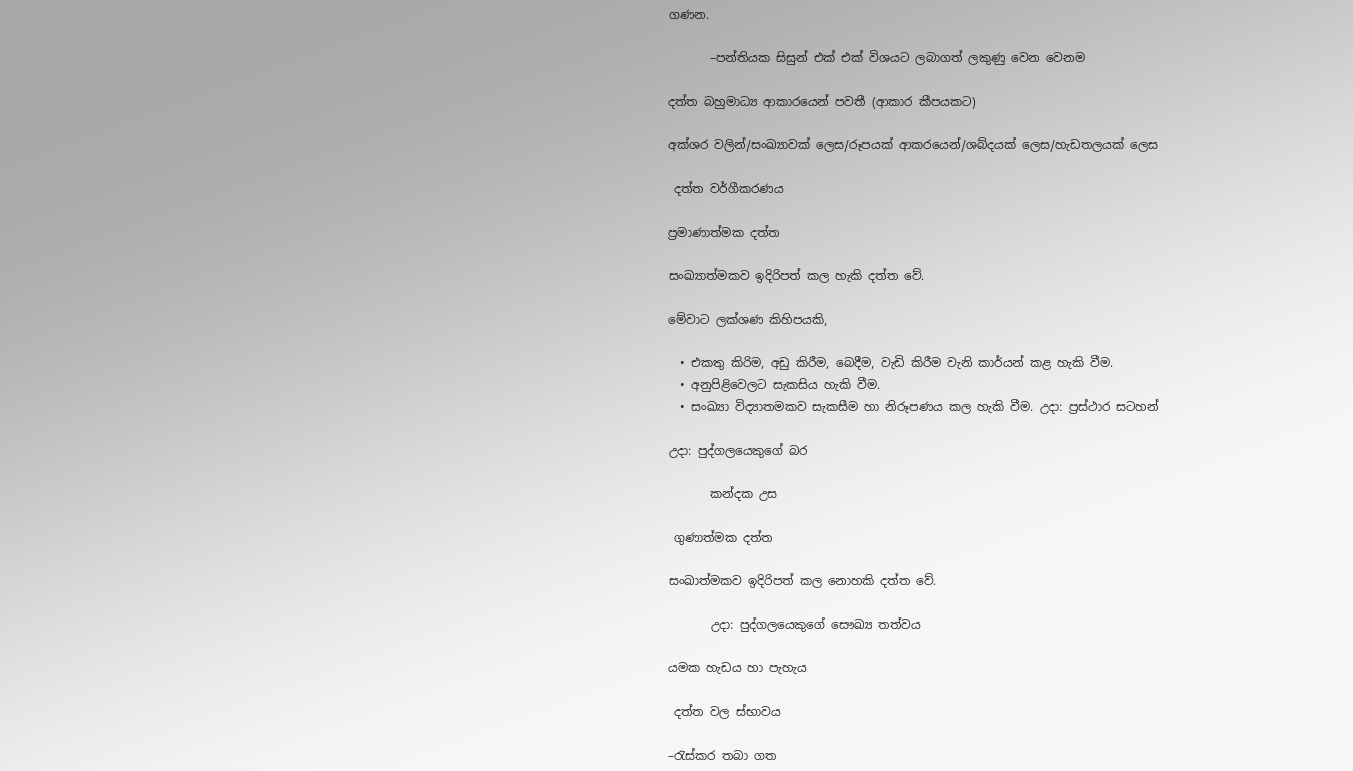ගණන.

       –පන්තියක සිසුන් එක් එක් විශයට ලබාගත් ලකුණු වෙන වෙනම

දත්ත බහුමාධ්‍ය ආකාරයෙන් පවතී (ආකාර කීපයකට)

අක්ශර වලින්/සංඛ්‍යාවක් ලෙස/රූපයක් ආකරයෙන්/ශබ්දයක් ලෙස/හැඩතලයක් ලෙස

 දත්ත වර්ගීකරණය

ප්‍රමාණාත්මක දත්ත

සංඛ්‍යාත්මකව ඉදිරිපත් කල හැකි දත්ත වේ.

මේවාට ලක්ශණ කිහිපයකි,

  • එකතු කිරිම, අඩු කිරීම, බෙදීම, වැඩි කිරීම වැනි කාර්යන් කළ හැකි වීම.
  • අනුපිළිවෙලට සැකසිය හැකි වීම.
  • සංඛ්‍යා විද්‍යාතමකව සැකසීම හා නිරූපණය කල හැකි වීම. උදා: ප්‍රස්ථාර සටහන්

උදා: පුද්ගලයෙකුගේ බර

       කන්දක උස

 ගුණාත්මක දත්ත

සංඛාත්මකව ඉදිරිපත් කල නොහකි දත්ත වේ.

       උදා: පුද්ගලයෙකුගේ සෞඛ්‍ය තත්වය

යමක හැඩය හා පැහැය

 දත්ත වල ස්භාවය

–රැස්කර තබා ගත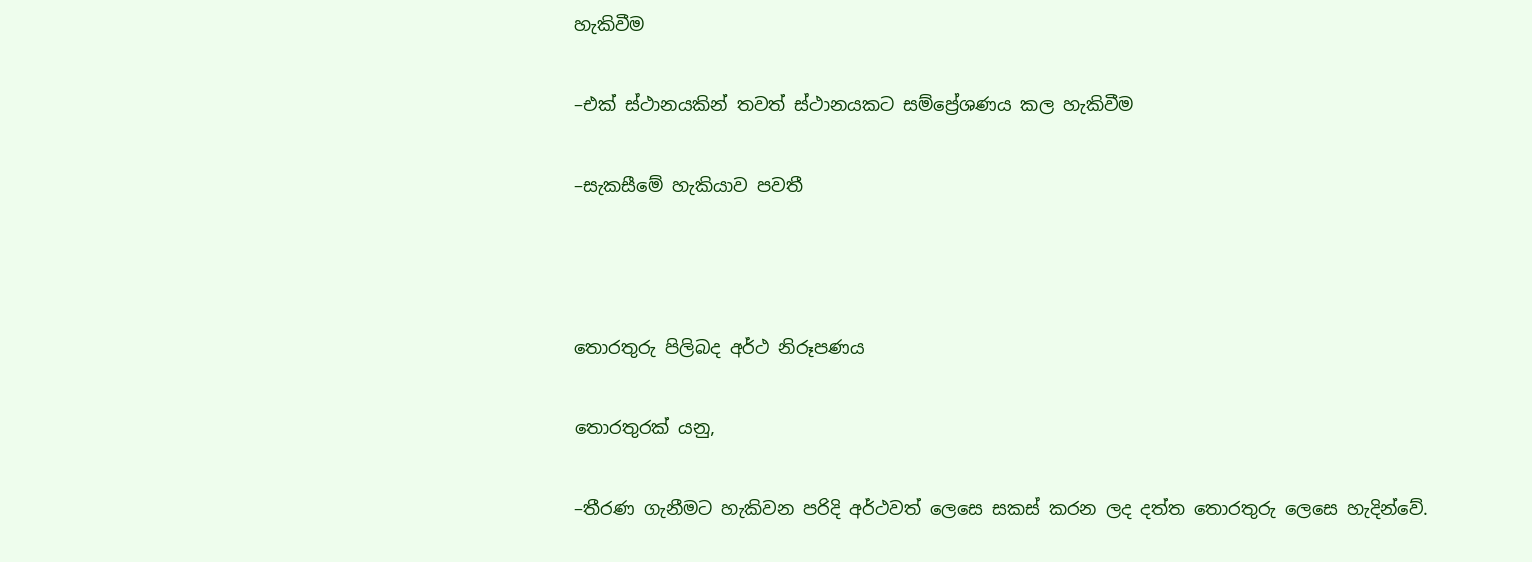හැකිවීම

–එක් ස්ථානයකින් තවත් ස්ථානයකට සම්ප්‍රේශණය කල හැකිවීම

–සැකසීමේ හැකියාව පවතී



තොරතුරු පිලිබද අර්ථ නිරූපණය

තොරතුරක් යනු,

–තීරණ ගැනීමට හැකිවන පරිදි අර්ථවත් ලෙසෙ සකස් කරන ලද දත්ත තොරතුරු ලෙසෙ හැදින්වේ.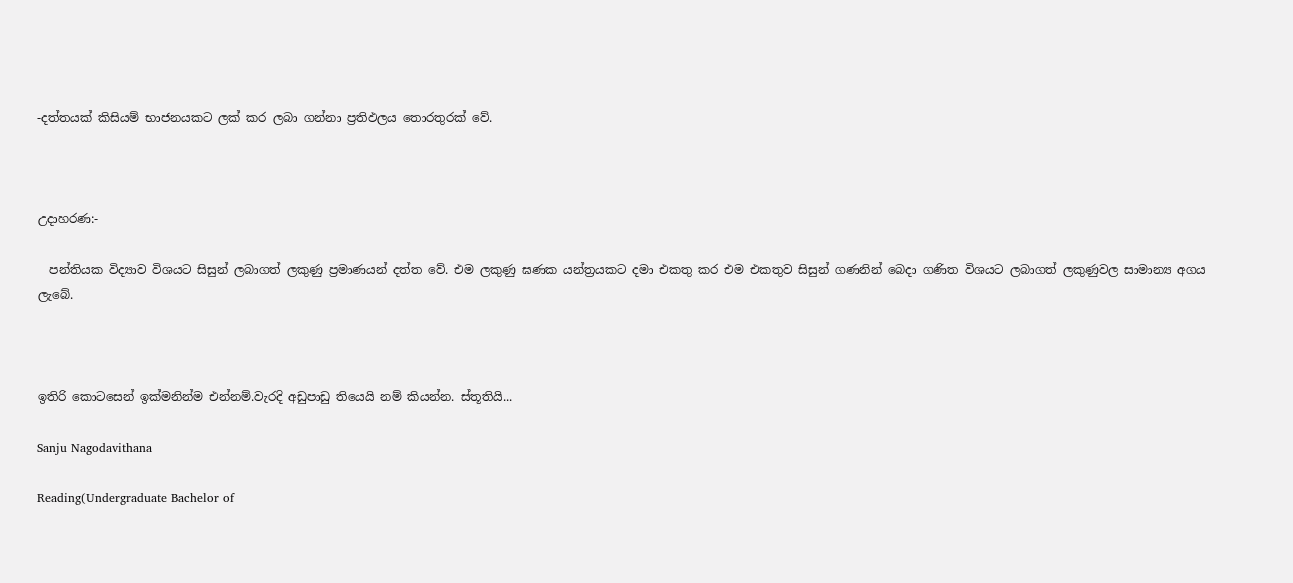-දත්තයක් කිසියම් භාජනයකට ලක් කර ලබා ගන්නා ප්‍රතිඵලය තොරතුරක් වේ.



උදාහරණ:-

  පන්තියක විද්‍යාව විශයට සිසුන් ලබාගත් ලකුණු ප්‍රමාණයන් දත්ත වේ. එම ලකුණු ඝණක යන්ත්‍රයකට දමා එකතු කර එම එකතුව සිසුන් ගණනින් බෙදා ගණිත විශයට ලබාගත් ලකුණුවල සාමාන්‍ය අගය ලැබේ.



ඉතිරි කොටසෙන් ඉක්මනින්ම එන්නම්.වැරදි අඩුපාඩු තියෙයි නම් කියන්න. ස්තූතියි...

Sanju Nagodavithana

Reading(Undergraduate Bachelor of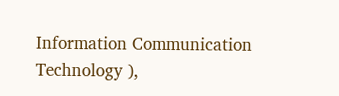Information Communication Technology ),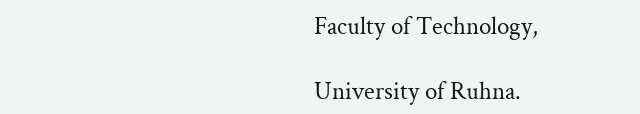Faculty of Technology,

University of Ruhna.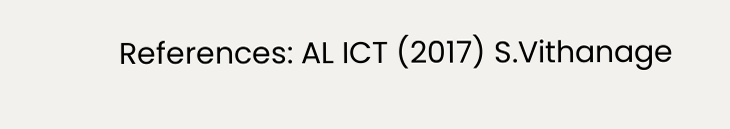References: AL ICT (2017) S.Vithanage